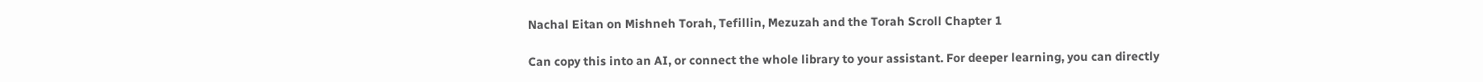Nachal Eitan on Mishneh Torah, Tefillin, Mezuzah and the Torah Scroll Chapter 1

Can copy this into an AI, or connect the whole library to your assistant. For deeper learning, you can directly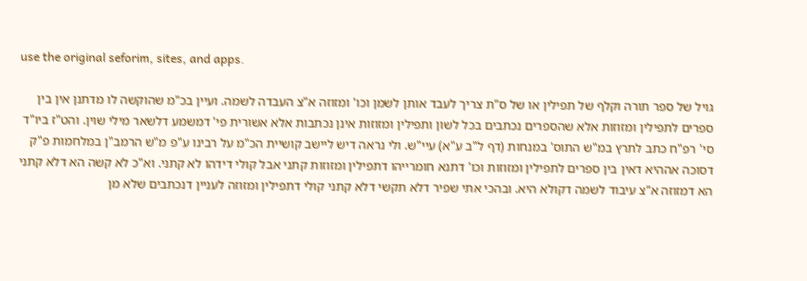use the original seforim, sites, and apps.

גויל של ספר תורה וקלף של תפילין או של ס"ת צריך לעבד אותן לשמן וכו' ומזוזה א"צ העבדה לשמה. ועיין בכ"מ שהוקשה לו מדתנן אין בין ספרים לתפילין ומזוזות אלא שהספרים נכתבים בכל לשון ותפילין ומזוזות אינן נכתבות אלא אשורית פי' דמשמע דלשאר מילי שוין. והט"ז ביו"ד סי' רפ"ח כתב לתרץ במ"ש התוס' במנחות (דף ל"ב ע"א) עיי"ש. ולי נראה דיש ליישב קושיית הכ"מ על רבינו ע"פ מ"ש הרמב"ן במלחמות פ"ק דסוכה אההיא דאין בין ספרים לתפילין ומזוזות וכו' דתנא חומרייהו דתפילין ומזוזות קתני אבל קולי דידהו לא קתני. וא"כ לא קשה הא דלא קתני הא דמזוזה א"צ עיבוד לשמה דקולא היא. ובהכי אתי שפיר דלא תקשי דלא קתני קולי דתפילין ומזוזה לעניין דנכתבים שלא מן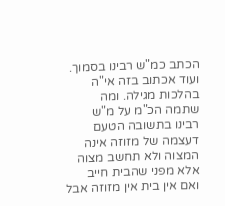הכתב כמ"ש רבינו בסמוך. ועוד אכתוב בזה אי"ה בהלכות מגילה. ומה שתמה הכ"מ על מ"ש רבינו בתשובה הטעם דעצמה של מזוזה אינה המצוה ולא תחשב מצוה אלא מפני שהבית חייב ואם אין בית אין מזוזה אבל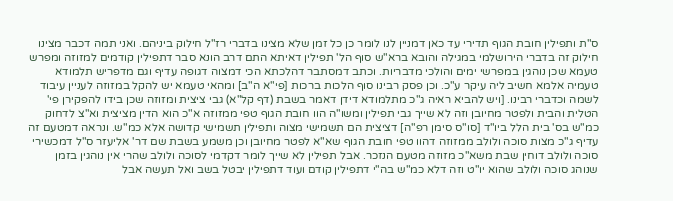ס"ת ותפילין חובת הגוף תדירי עד כאן דמניין לנו לומר כן כל זמן שלא מצינו בדברי רז"ל חילוק ביניהם. ואני תמה דכבר מצינו חילוק זה בדברי הירושלמי במגילה והובא ברא"ש סוף הל' תפילין דאיתא התם דרב הונא סבר דתפילין קודמים למזוזה ומפרש טעמא שכן נוהגין במפרשי ימים והולכי מדבריות. וכתב דמסתבר דהלכתא הכי דמצוה דגופה עדיף וגם מדפריש תלמודא טעמיה אלמא חשיב ליה עיקר ע"כ. וכן פסק רבינו סוף הלכות ברכות [פי"א ה"ב] ומהאי טעמא יש להקל במזוזה לעניין עיבוד לשמה וכדברי רבינו. [ויש להביא ראיה ג"כ מתלמודא דידן דאמר בשבת (דף קל"א) גבי ציצית ומזוזה שכן בידו להפקירן פי' הטלית והבית ולפטר מחיובן וזה לא שייך גבי תפילין ומשו"ה הוו חובת הגוף טפי ממזוזה א"כ הוא הדין מציצית וא"צ לדחוק כמ"ש בס' בית הלל ביו"ד [סו"ס סימן רפ"ה] דציצית הם תשמישי מצוה ותפילין תשמישי קדושה אלא כמ"ש. ונראה דמטעם זה עדיף ג"כ מצות סוכה ולולב ממזוזה דהוו טפי חובת הגוף שא"א לפטר מחיובן וכן משמע בשבת שם דר' אליעזר ס"ל דמכשירי סוכה ולולב דוחין שבת משא"כ מזוזה מטעם הנזכר. אבל תפילין לא שייך לומר דקדמי לסוכה ולולב שהרי אין נוהגין בזמן שנוהג סוכה ולולב שהוא יו"ט וזה דלא כמ"ש בה"י דתפילין קודם ועוד דתפילין יבטל בשב ואל תעשה אבל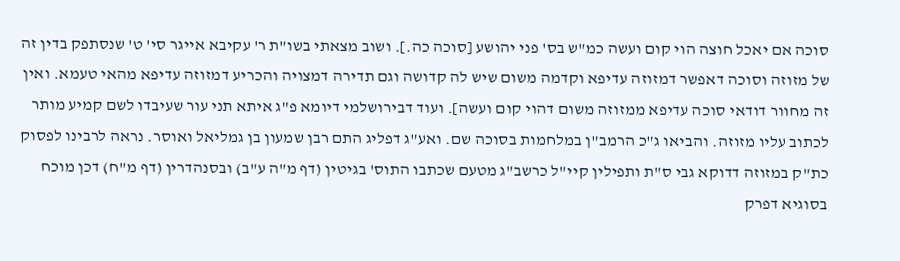סוכה אם יאכל חוצה הוי קום ועשה כמ"ש בס' פני יהושע [סוכה כה.]. ושוב מצאתי בשו"ת ר' עקיבא אייגר סי' ט' שנסתפק בדין זה של מזוזה וסוכה דאפשר דמזוזה עדיפא וקדמה משום שיש לה קדושה וגם תדירה דמצויה והכריע דמזוזה עדיפא מהאי טעמא. ואין זה מחוור דודאי סוכה עדיפא ממזוזה משום דהוי קום ועשה]. ועוד דבירושלמי דיומא פ"ג איתא תני עור שעיבדו לשם קמיע מותר לכתוב עליו מזוזה. והביאו ג"כ הרמב"ן במלחמות בסוכה שם. ואע"ג דפליג התם רבן שמעון בן גמליאל ואוסר. נראה לרבינו לפסוק כת"ק במזוזה דדוקא גבי ס"ת ותפילין קיי"ל כרשב"ג מטעם שכתבו התוס' בגיטין (דף מ"ה ע"ב) ובסנהדרין (דף מ"ח) דכן מוכח בסוגיא דפרק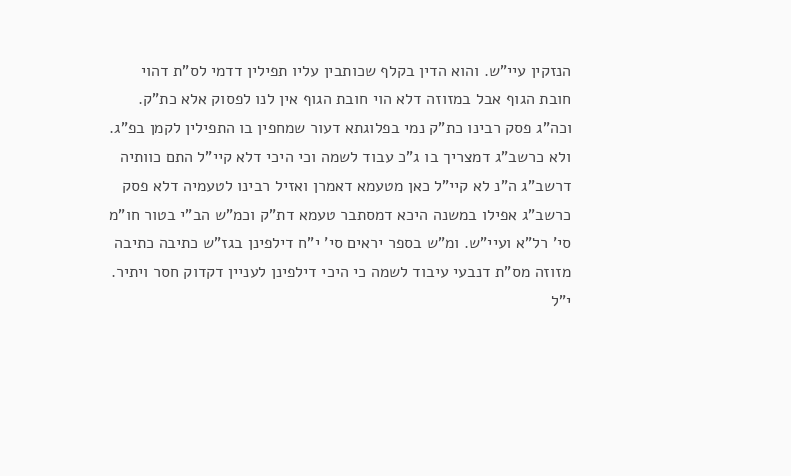הנזקין עיי"ש. והוא הדין בקלף שכותבין עליו תפילין דדמי לס"ת דהוי חובת הגוף אבל במזוזה דלא הוי חובת הגוף אין לנו לפסוק אלא כת"ק. וכה"ג פסק רבינו כת"ק נמי בפלוגתא דעור שמחפין בו התפילין לקמן בפ"ג. ולא כרשב"ג דמצריך בו ג"כ עבוד לשמה וכי היכי דלא קיי"ל התם כוותיה דרשב"ג ה"נ לא קיי"ל כאן מטעמא דאמרן ואזיל רבינו לטעמיה דלא פסק כרשב"ג אפילו במשנה היכא דמסתבר טעמא דת"ק וכמ"ש הב"י בטור חו"מ סי' רל"א ועיי"ש. ומ"ש בספר יראים סי' י"ח דילפינן בגז"ש כתיבה כתיבה מזוזה מס"ת דנבעי עיבוד לשמה כי היכי דילפינן לעניין דקדוק חסר ויתיר. י"ל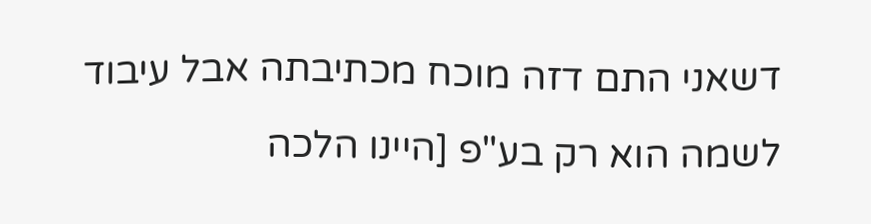דשאני התם דזה מוכח מכתיבתה אבל עיבוד לשמה הוא רק בע"פ [היינו הלכה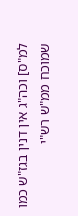למ"ס] וכה"ג אין דנין בגז"ש כמו שמוכח ממ"ש רש"י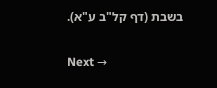בשבת (דף קל"ב ע"א).

Next →